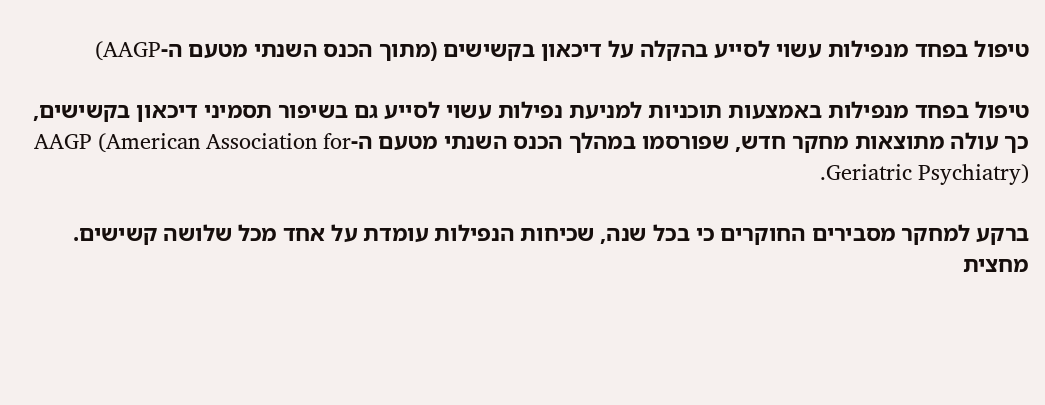טיפול בפחד מנפילות עשוי לסייע בהקלה על דיכאון בקשישים (מתוך הכנס השנתי מטעם ה-AAGP)

טיפול בפחד מנפילות באמצעות תוכניות למניעת נפילות עשוי לסייע גם בשיפור תסמיני דיכאון בקשישים, כך עולה מתוצאות מחקר חדש, שפורסמו במהלך הכנס השנתי מטעם ה-AAGP (American Association for Geriatric Psychiatry).

ברקע למחקר מסבירים החוקרים כי בכל שנה, שכיחות הנפילות עומדת על אחד מכל שלושה קשישים. מחצית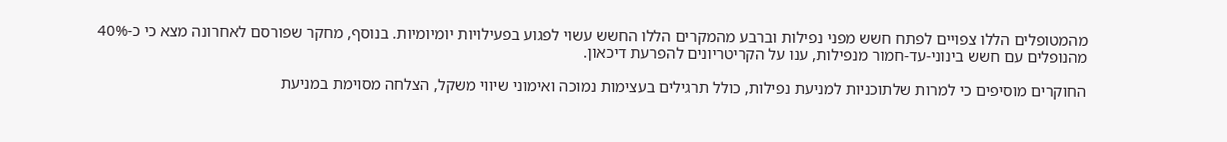מהמטופלים הללו צפויים לפתח חשש מפני נפילות וברבע מהמקרים הללו החשש עשוי לפגוע בפעילויות יומיומיות. בנוסף, מחקר שפורסם לאחרונה מצא כי כ-40% מהנופלים עם חשש בינוני-עד-חמור מנפילות, ענו על הקריטריונים להפרעת דיכאון.

החוקרים מוסיפים כי למרות שלתוכניות למניעת נפילות, כולל תרגילים בעצימות נמוכה ואימוני שיווי משקל, הצלחה מסוימת במניעת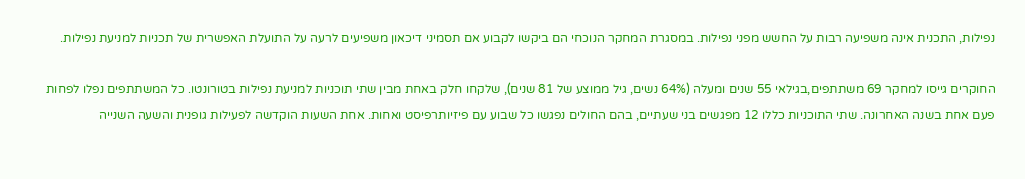נפילות, התכנית אינה משפיעה רבות על החשש מפני נפילות. במסגרת המחקר הנוכחי הם ביקשו לקבוע אם תסמיני דיכאון משפיעים לרעה על התועלת האפשרית של תכניות למניעת נפילות.

החוקרים גייסו למחקר 69 משתתפים,בגילאי 55 שנים ומעלה (64% נשים, גיל ממוצע של 81 שנים), שלקחו חלק באחת מבין שתי תוכניות למניעת נפילות בטורונטו. כל המשתתפים נפלו לפחות פעם אחת בשנה האחרונה. שתי התוכניות כללו 12 מפגשים בני שעתיים, בהם החולים נפגשו כל שבוע עם פיזיותרפיסט ואחות. אחת השעות הוקדשה לפעילות גופנית והשעה השנייה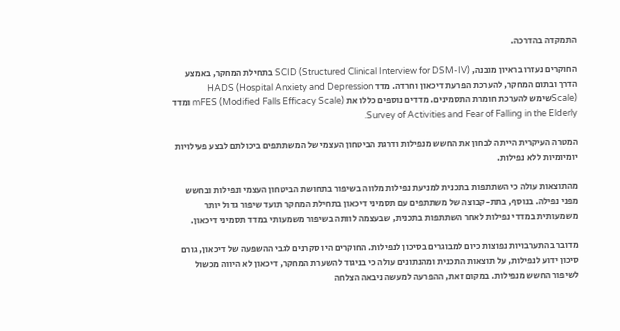התמקדה בהדרכה.

החוקרים נעזרו בראיון מובנה, SCID (Structured Clinical Interview for DSM-IV) בתחילת המחקר, באמצע הדרך ובתום המחקר, להערכת הפרעת דיכאון וחרדה. מדד HADS (Hospital Anxiety and Depression Scale)שימש להערכת חומרת התסמינים. מדדים נוספים כללו את mFES (Modified Falls Efficacy Scale) ומדד Survey of Activities and Fear of Falling in the Elderly.

המטרה העיקרית הייתה לבחון את החשש מנפילות ודרגת הביטחון העצמי של המשתתפים ביכולתם לבצע פעילויות יומיומיות ללא נפילות.

מהתוצאות עולה כי השתתפות בתכנית למניעת נפילות מלווה בשיפור בתחושת הביטחון העצמי ונפילות ובחשש מפני נפילה. בנוסף, בתת-קבוצה של משתתפים עם תסמיני דיכאון בתחילת המחקר תועד שיפור גדול יותר משמעותית במדדי נפילות לאחר השתתפות בתכנית, שבעצמה לוותה בשיפור משמעותי במדד תסמיני דיכאון.

מדובר בהתערבויות נפוצות כיום למבוגרים בסיכון לנפילות. החוקרים היו סקרנים לגבי ההשפעה של דיכאון, גורם סיכון ידוע לנפילות, על תוצאות התכנית ומהנתונים עולה כי בניגוד להשערת המחקר, דיכאון לא היווה מכשול לשיפור החשש מנפילות. במקום זאת, ההפרעה למעשה ניבאה הצלחה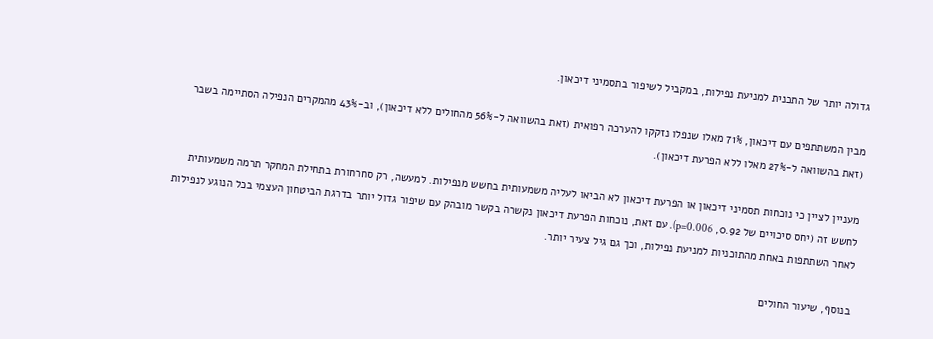גדולה יותר של התכנית למניעת נפילות, במקביל לשיפור בתסמיני דיכאון.

מבין המשתתפים עם דיכאון, 71% מאלו שנפלו נזקקו להערכה רפואית (זאת בהשוואה ל-56% מהחולים ללא דיכאון), וב-43% מהמקרים הנפילה הסתיימה בשבר (זאת בהשוואה ל-27% מאלו ללא הפרעת דיכאון).

מעניין לציין כי נוכחות תסמיני דיכאון או הפרעת דיכאון לא הביאו לעליה משמעותית בחשש מנפילות. למעשה, רק סחרחורת בתחילת המחקר תרמה משמעותית לחשש זה (יחס סיכויים של 0.92, p=0.006). עם זאת, נוכחות הפרעת דיכאון נקשרה בקשר מובהק עם שיפור גדול יותר בדרגת הביטחון העצמי בכל הנוגע לנפילות לאחר השתתפות באחת מהתוכניות למניעת נפילות, וכך גם גיל צעיר יותר.

בנוסף, שיעור החולים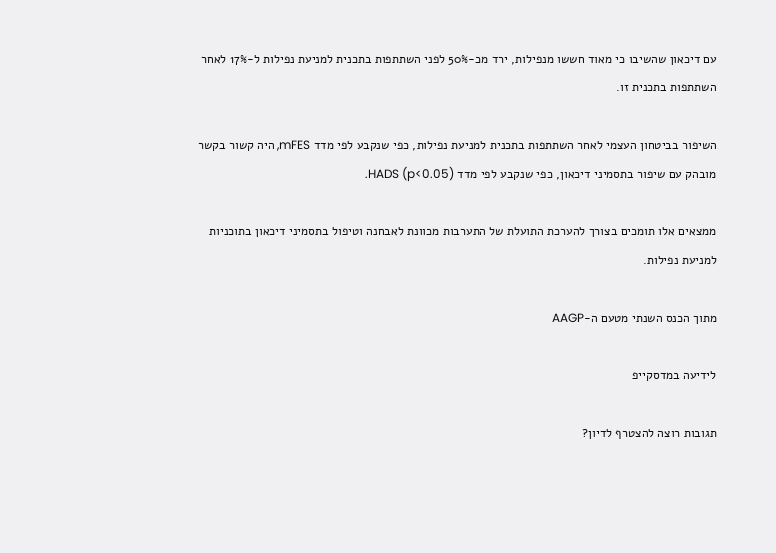עם דיכאון שהשיבו כי מאוד חששו מנפילות, ירד מכ-50% לפני השתתפות בתכנית למניעת נפילות ל-17% לאחר השתתפות בתכנית זו.

השיפור בביטחון העצמי לאחר השתתפות בתכנית למניעת נפילות, כפי שנקבע לפי מדד mFES, היה קשור בקשר מובהק עם שיפור בתסמיני דיכאון, כפי שנקבע לפי מדד HADS (p<0.05).

ממצאים אלו תומכים בצורך להערכת התועלת של התערבות מכוונת לאבחנה וטיפול בתסמיני דיכאון בתוכניות למניעת נפילות.

מתוך הכנס השנתי מטעם ה-AAGP

לידיעה במדסקייפ

תגובות רוצה להצטרף לדיון?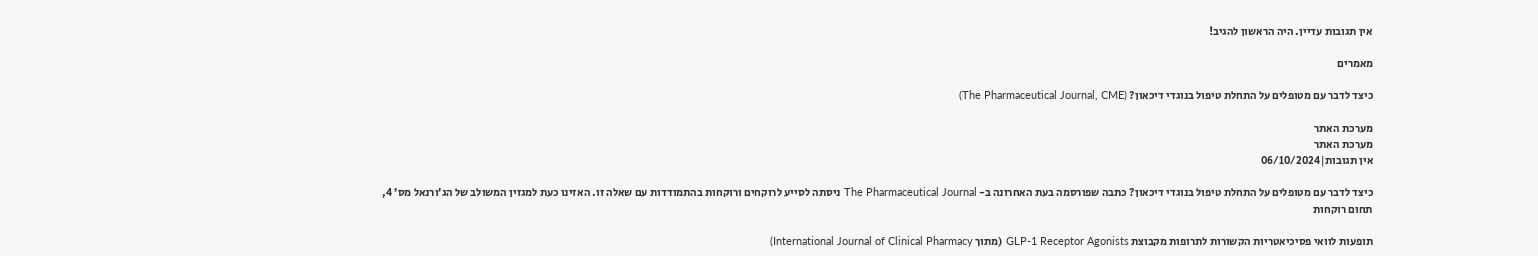אין תגובות עדיין. היה הראשון להגיב!

מאמרים

כיצד לדבר עם מטופלים על התחלת טיפול בנוגדי דיכאון? (The Pharmaceutical Journal, CME)

מערכת האתר
מערכת האתר
אין תגובות|06/10/2024

כיצד לדבר עם מטופלים על התחלת טיפול בנוגדי דיכאון? כתבה שפורסמה בעת האחרונה ב- The Pharmaceutical Journal ניסתה לסייע לרוקחים ורוקחות בהתמודדות עם שאלה זו. האזינו כעת למגזין המשולב של הג’ורנאל מס’ 4, תחום רוקחות

תופעות לוואי פסיכיאטריות הקשורות לתרופות מקבוצת GLP-1 Receptor Agonists (מתוך International Journal of Clinical Pharmacy)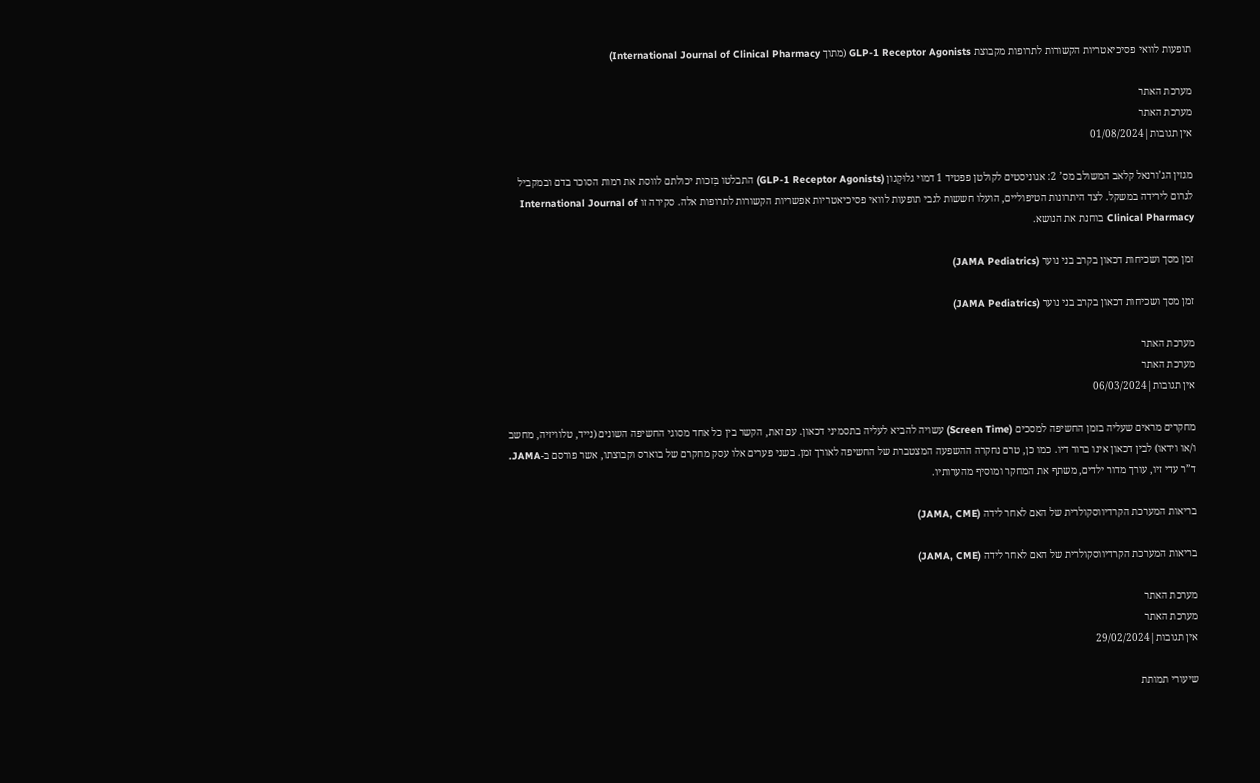תופעות לוואי פסיכיאטריות הקשורות לתרופות מקבוצת GLP-1 Receptor Agonists (מתוך International Journal of Clinical Pharmacy)

מערכת האתר
מערכת האתר
אין תגובות|01/08/2024

מגזין הג’ורנאל קלאב המשולב מס’ 2: אגוניסטים לקולטן פפטיד 1 דמוי גלוּקָגון (GLP-1 Receptor Agonists) התבלטו בִּזכות יכולתם לווסת את רמות הסוכר בדם ובמקביל לגרום לירידה במשקל. לצד היתרונות הטיפוליים, הועלו חששות לגבי תופעות לוואי פסיכיאטריות אפשריות הקשורות לתרופות אלה. סקירה זו International Journal of Clinical Pharmacy בוחנת את הנושא.

זמן מסך ושכיחות דכאון בקרב בני נוער (JAMA Pediatrics)

זמן מסך ושכיחות דכאון בקרב בני נוער (JAMA Pediatrics)

מערכת האתר
מערכת האתר
אין תגובות|06/03/2024

מחקרים מראים שעליה בזמן החשיפה למסכים (Screen Time) עשויה להביא לעליה בתסמיני דכאון. עם זאת, הקשר בין כל אחד מסוגי החשיפה השונים (נייד, טלוויזיה, מחשב ו/או וידאו) לבין דכאון אינו ברור דיו. כמו כן, טרם נחקרה ההשפעה המצטברת של החשיפה לאורך זמן. בשני פערים אלו עסק מחקרם של בוארס וקבוצתו, אשר פורסם ב-JAMA. ד”ר עדי זיו, עורך מדור ילדים, משתף את המחקר ומוסיף מהערותיו.

בריאות המערכת הקרדיווסקולרית של האם לאחר לידה (JAMA, CME)

בריאות המערכת הקרדיווסקולרית של האם לאחר לידה (JAMA, CME)

מערכת האתר
מערכת האתר
אין תגובות|29/02/2024

שיעורי תמותת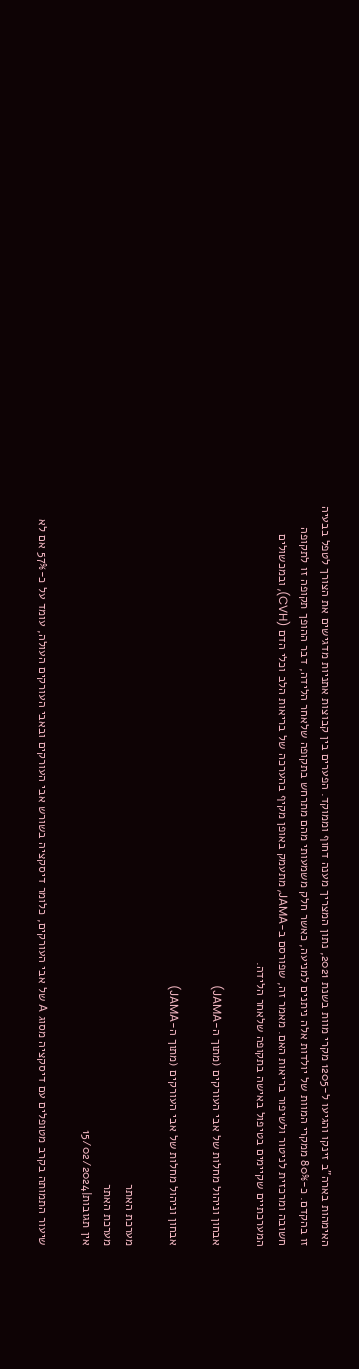האימהות בארה”ב זינקו והגיעו ל-1205 מקרי מוות בשנת 2021, נתון המצריך מענה דחוף וממוקד. הפערים בין קבוצות אתניות מדגישים את הצורך לטפל בבעיה זו בהקדם. כ-80% ממקרי המוות של יולדות אלה ניתנים למניעה, כאשר חלק משמעותי מהם מתרחש בתקופה שלאחר הלידה, דבר ההופך תקופה זו לתקופה חשובה ומרכזית לניטור ולשיפור בריאות האם. מאמר זה, שפורסם ב-JAMA, מתעמק באופן מקיף בהערכה של בריאות הלב וכלי הדם (CVH), ובמכשולים המערכתיים שקיימים בטיפול באישה בתקופה שלאחר הלידה.

אבחון וניהול מחלות של אבי העורקים (מתוך ה-JAMA)

אבחון וניהול מחלות של אבי העורקים (מתוך ה-JAMA)

מערכת האתר
מערכת האתר
אין תגובות|15/02/2024

שיעור התמותה בקרב מטופלים עם דיסקציה מסוג A של אבי העורקים, כלומר דיסקציה בשורש אבי העורקים ובאבי העורקים העולה, עומד על כ-57% אם לא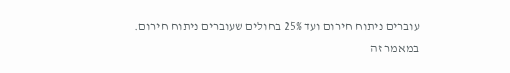עוברים ניתוח חירום ועד 25% בחולים שעוברים ניתוח חירום.
במאמר זה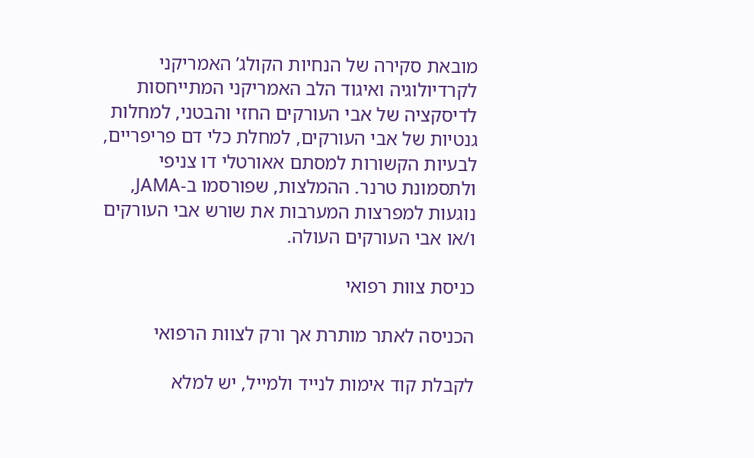מובאת סקירה של הנחיות הקולג’ האמריקני לקרדיולוגיה ואיגוד הלב האמריקני המתייחסות לדיסקציה של אבי העורקים החזי והבטני, למחלות גנטיות של אבי העורקים, למחלת כלי דם פריפריים, לבעיות הקשורות למסתם אאורטלי דו צניפי ולתסמונת טרנר. ההמלצות, שפורסמו ב-JAMA, נוגעות למפרצות המערבות את שורש אבי העורקים ו/או אבי העורקים העולה.

כניסת צוות רפואי

הכניסה לאתר מותרת אך ורק לצוות הרפואי

לקבלת קוד אימות לנייד ולמייל, יש למלא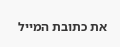את כתובת המייל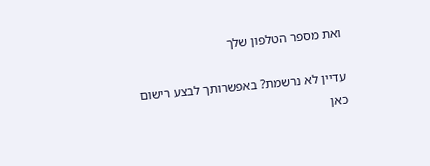ואת מספר הטלפון שלך

עדיין לא נרשמת? באפשרותך לבצע רישום כאן